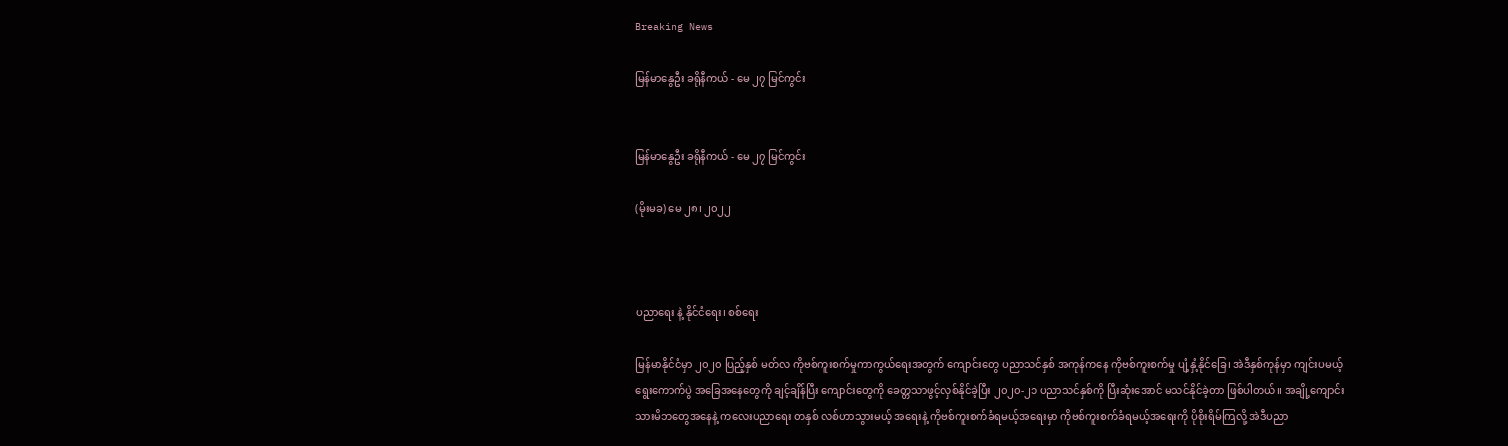Breaking News

မြန်မာနွေဦး ခရိုနီကယ် - မေ ၂၇ မြင်ကွင်း


မြန်မာနွေဦး ခရိုနီကယ် - မေ ၂၇ မြင်ကွင်း

(မိုးမခ) မေ ၂၈၊ ၂၀၂၂



ပညာရေး နဲ့ နိုင်ငံရေး၊ စစ်ရေး

မြန်မာနိုင်ငံမှာ ၂၀၂၀ ပြည့်နှစ် မတ်လ ကိုဗစ်ကူးစက်မှုကာကွယ်ရေးအတွက် ကျောင်းတွေ ပညာသင်နှစ် အကုန်ကနေ ကိုဗစ်ကူးစက်မှု ပျံ့နှံ့နိုင်ခြေ၊ အဲဒီနှစ်ကုန်မှာ ကျင်းပမယ့်ရွေးကောက်ပွဲ အခြေအနေတွေကို ချင့်ချိန်ပြီး ကျောင်းတွေကို ခေတ္တသာဖွင့်လှစ်နိုင်ခဲ့ပြီး ၂၀၂၀-၂၁ ပညာသင်နှစ်ကို ပြီးဆုံးအောင် မသင်နိုင်ခဲ့တာ ဖြစ်ပါတယ်။ အချို့ကျောင်းသားမိဘတွေအနေနဲ့ ကလေးပညာရေး တနှစ် လစ်ဟာသွားမယ့် အရေးနဲ့ ကိုဗစ်ကူးစက်ခံရမယ့်အရေးမှာ ကိုဗစ်ကူးစက်ခံရမယ့်အရေးကို ပိုစိုးရိမ်ကြလို့ အဲဒီပညာ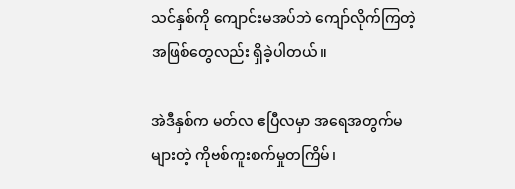သင်နှစ်ကို ကျောင်းမအပ်ဘဲ ကျော်လိုက်ကြတဲ့ အဖြစ်တွေလည်း ရှိခဲ့ပါတယ်။

အဲဒီနှစ်က မတ်လ ဧပြီလမှာ အရေအတွက်မများတဲ့ ကိုဗစ်ကူးစက်မှုတကြိမ်၊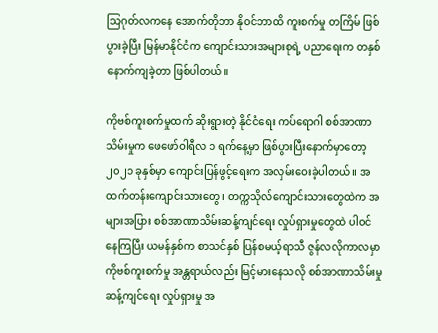သြဂုတ်လကနေ အောက်တိုဘာ နိုဝင်ဘာထိ ကူးစက်မှု တကြိမ် ဖြစ်ပွားခဲ့ပြီး မြန်မာနိုင်ငံက ကျောင်းသားအများစုရဲ့ ပညာရေးက တနှစ်နောက်ကျခဲ့တာ ဖြစ်ပါတယ်။

ကိုဗစ်ကူးစက်မှုထက် ဆိုးရွားတဲ့ နိုင်ငံရေး ကပ်ရောဂါ စစ်အာဏာသိမ်းမှုက ဖေဖော်ဝါရီလ ၁ ရက်နေ့မှာ ဖြစ်ပွားပြီးနောက်မှာတော့ ၂၀၂၁ ခုနှစ်မှာ ကျောင်းပြန်ဖွင့်ရေးက အလှမ်းဝေးခဲ့ပါတယ်။ အထက်တန်းကျောင်းသားတွေ၊ တက္ကသိုလ်ကျောင်းသားတွေထဲက အများအပြား စစ်အာဏာသိမ်းဆန့်ကျင်ရေး လှုပ်ရှားမှုတွေထဲ ပါဝင်နေကြပြီး ယမန်နှစ်က စာသင်နှစ် ပြန်စမယ့်ရာသီ ဇွန်လလိုကာလမှာ ကိုဗစ်ကူးစက်မှု အန္တရာယ်လည်း မြင့်မားနေသလို စစ်အာဏာသိမ်းမှု ဆန့်ကျင်ရေး လှုပ်ရှားမှု အ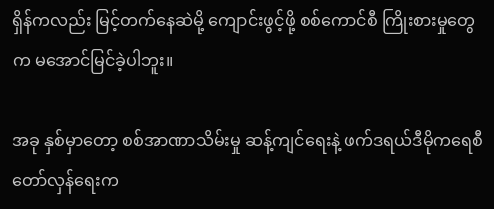ရှိန်ကလည်း မြင့်တက်နေဆဲမို့ ကျောင်းဖွင့်ဖို့ စစ်ကောင်စီ ကြိုးစားမှုတွေက မအောင်မြင်ခဲ့ပါဘူး။

အခု နှစ်မှာတော့ စစ်အာဏာသိမ်းမှု ဆန့်ကျင်ရေးနဲ့ ဖက်ဒရယ်ဒီမိုကရေစီ တော်လှန်ရေးက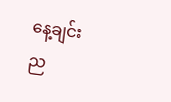နေ့ချင်း ည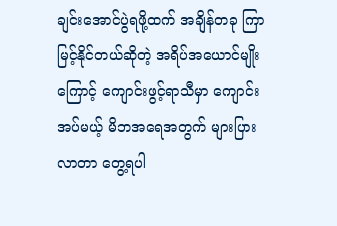ချင်းအောင်ပွဲရဖို့ထက် အချိန်တခု ကြာမြင့်နိုင်တယ်ဆိုတဲ့ အရိပ်အယောင်မျိုးကြောင့် ကျောင်းဖွင့်ရာသီမှာ ကျောင်းအပ်မယ့် မိဘအရေအတွက် များပြားလာတာ တွေ့ရပါ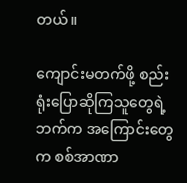တယ်။

ကျောင်းမတက်ဖို့ စည်းရုံးပြောဆိုကြသူတွေရဲ့ ဘက်က အကြောင်းတွေက စစ်အာဏာ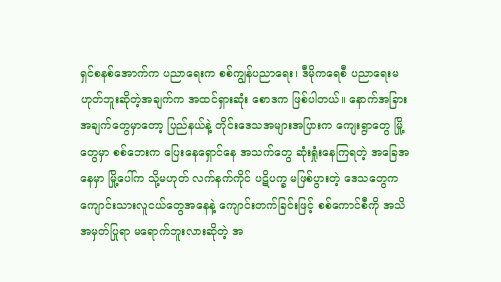ရှင်စနစ်အောက်က ပညာရေးက စစ်ကျွန်ပညာရေး၊ ဒီမိုကရေစီ ပညာရေးမဟုတ်ဘူးဆိုတဲ့အချက်က အထင်ရှားဆုံး စောဒက ဖြစ်ပါတယ်။ နောက်အခြားအချက်တွေမှာတော့ ပြည်နယ်နဲ့ တိုင်းဒေသအများအပြားက ကျေးရွာတွေ မြို့တွေမှာ စစ်ဘေးက ပြေးနေရှောင်နေ အသက်တွေ ဆုံးရှုံးနေကြရတဲ့ အခြေအနေမှာ မြို့ပေါ်က သို့မဟုတ် လက်နက်ကိုင် ပဋိပက္ခ မဖြစ်ပွားတဲ့ ဒေသတွေက ကျောင်းသားလူငယ်တွေအနေနဲ့ ကျောင်းတက်ခြင်းဖြင့် စစ်ကောင်စီကို အသိအမှတ်ပြုရာ မရောက်ဘူးလားဆိုတဲ့ အ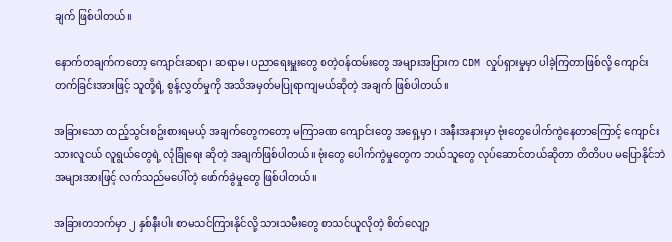ချက် ဖြစ်ပါတယ်။

နောက်တချက်ကတော့ ကျောင်းဆရာ၊ ဆရာမ၊ ပညာရေးမှူးတွေ စတဲ့ဝန်ထမ်းတွေ အများအပြားက CDM လှုပ်ရှားမှုမှာ ပါခဲ့ကြတာဖြစ်လို့ ကျောင်းတက်ခြင်းအားဖြင့် သူတို့ရဲ့ စွန့်လွှတ်မှုကို အသိအမှတ်မပြုရာကျမယ်ဆိုတဲ့ အချက် ဖြစ်ပါတယ်။

အခြားသော ထည့်သွင်းစဥ်းစားရမယ့် အချက်တွေကတော့ မကြာခဏ ကျောင်းတွေ အရှေ့မှာ ၊ အနီးအနားမှာ ဗုံးတွေပေါက်ကွဲနေတာကြောင့် ကျောင်းသားလူငယ် လူရွယ်တွေရဲ့ လုံခြုံရေး ဆိုတဲ့ အချက်ဖြစ်ပါတယ်။ ဗုံးတွေ ပေါက်ကွဲမှုတွေက ဘယ်သူတွေ လုပ်ဆောင်တယ်ဆိုတာ တိတိပပ မပြောနိုင်ဘဲ အများအားဖြင့် လက်သည်မပေါ်တဲ့ ဖော်က်ခွဲမှုတွေ ဖြစ်ပါတယ်။

အခြားတဘက်မှာ ၂ နှစ်နီးပါး စာမသင်ကြားနိုင်လို့ သားသမီးတွေ စာသင်ယူလိုတဲ့ စိတ်လျော့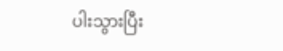ပါးသွားပြီး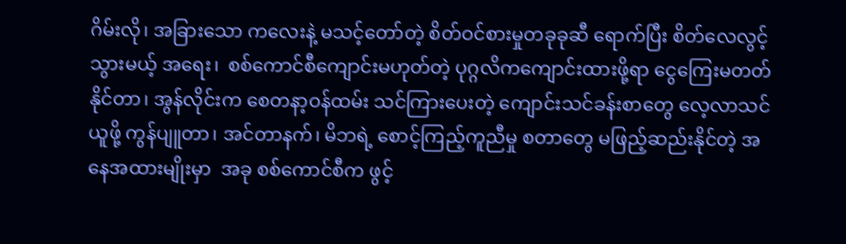ဂိမ်းလို၊ အခြားသော ကလေးနဲ့ မသင့်တော်တဲ့ စိတ်ဝင်စားမှုတခုခုဆီ ရောက်ပြီး စိတ်လေလွင့်သွားမယ့် အရေး၊  စစ်ကောင်စီကျောင်းမဟုတ်တဲ့ ပုဂ္ဂလိကကျောင်းထားဖို့ရာ ငွေကြေးမတတ်နိုင်တာ၊ အွန်လိုင်းက စေတနာ့ဝန်ထမ်း သင်ကြားပေးတဲ့ ကျောင်းသင်ခန်းစာတွေ လေ့လာသင်ယူဖို့ ကွန်ပျူတာ၊ အင်တာနက်၊ မိဘရဲ့ စောင့်ကြည့်ကူညီမှု စတာတွေ မဖြည့်ဆည်းနိုင်တဲ့ အနေအထားမျိုးမှာ  အခု စစ်ကောင်စီက ဖွင့်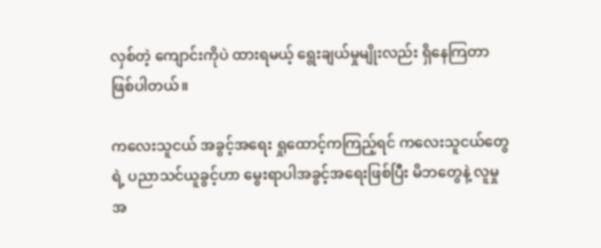လှစ်တဲ့ ကျောင်းကိုပဲ ထားရမယ့် ရွေးချယ်မှုမျိုးလည်း ရှိနေကြတာ ဖြစ်ပါတယ်။

ကလေးသူငယ် အခွင့်အရေး ရှုထောင့်ကကြည့်ရင် ကလေးသူငယ်တွေရဲ့ ပညာသင်ယူခွင့်ဟာ မွေးရာပါအခွင့်အရေးဖြစ်ပြီး မိဘတွေနဲ့ လူမှုအ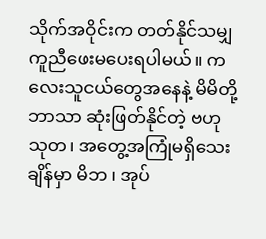သိုက်အဝိုင်းက တတ်နိုင်သမျှ ကူညီဖေးမပေးရပါမယ်။ ကလေးသူငယ်တွေအနေနဲ့ မိမိတို့ဘာသာ ဆုံးဖြတ်နိုင်တဲ့ ဗဟုသုတ၊ အတွေ့အကြုံမရှိသေးချိန်မှာ မိဘ ၊ အုပ်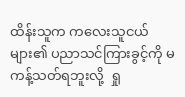ထိန်းသူက ကလေးသူငယ်များ၏ ပညာသင်ကြားခွင့်ကို မကန့်သတ်ရဘူးလို့  ရှု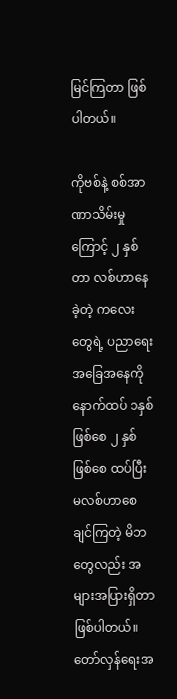မြင်ကြတာ ဖြစ်ပါတယ်။

ကိုဗစ်နဲ့ စစ်အာဏာသိမ်းမှုကြောင့် ၂ နှစ်တာ လစ်ဟာနေခဲ့တဲ့ ကလေးတွေရဲ့ ပညာရေး အခြေအနေကို နောက်ထပ် ၁နှစ်ဖြစ်စေ ၂ နှစ်ဖြစ်စေ ထပ်ပြီး မလစ်ဟာစေချင်ကြတဲ့ မိဘတွေလည်း အများအပြားရှိတာဖြစ်ပါတယ်။  တော်လှန်ရေးအ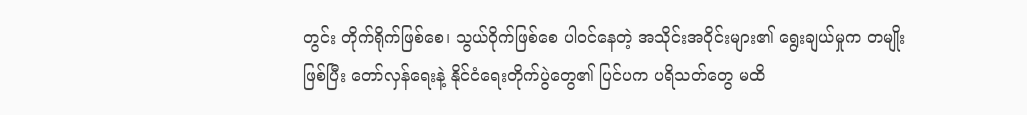တွင်း တိုက်ရိုက်ဖြစ်စေ၊ သွယ်ဝိုက်ဖြစ်စေ ပါဝင်နေတဲ့ အသိုင်းအဝိုင်းများ၏ ရွေးချယ်မှုက တမျိုး ဖြစ်ပြီး တော်လှန်ရေးနဲ့ နိုင်ငံရေးတိုက်ပွဲတွေ၏ ပြင်ပက ပရိသတ်တွေ မထိ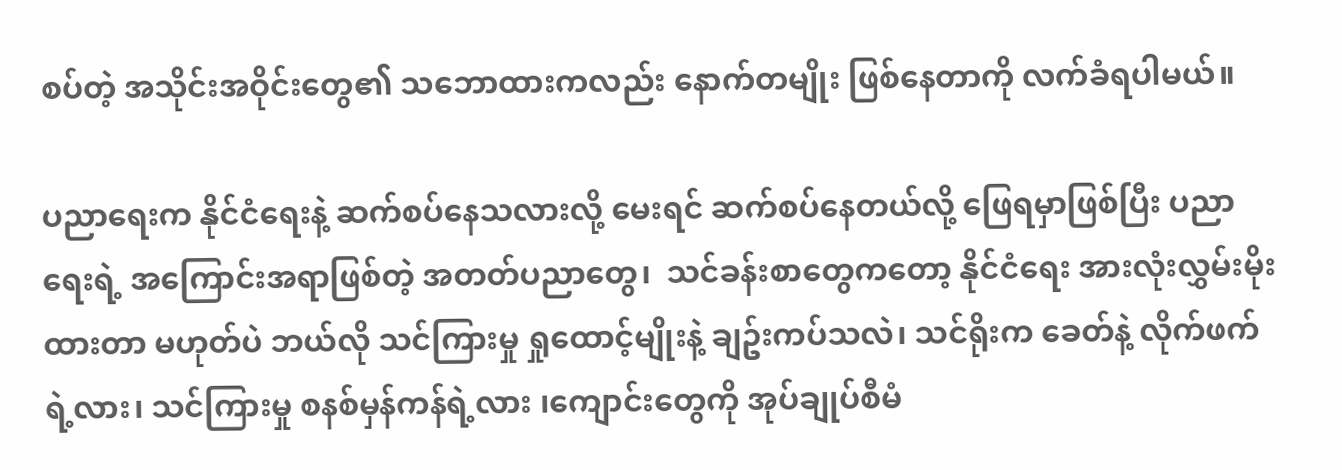စပ်တဲ့ အသိုင်းအဝိုင်းတွေ၏ သဘောထားကလည်း နောက်တမျိုး ဖြစ်နေတာကို လက်ခံရပါမယ်။

ပညာရေးက နိုင်ငံရေးနဲ့ ဆက်စပ်နေသလားလို့ မေးရင် ဆက်စပ်နေတယ်လို့ ဖြေရမှာဖြစ်ပြီး ပညာရေးရဲ့ အကြောင်းအရာဖြစ်တဲ့ အတတ်ပညာတွေ၊  သင်ခန်းစာတွေကတော့ နိုင်ငံရေး အားလုံးလွှမ်းမိုးထားတာ မဟုတ်ပဲ ဘယ်လို သင်ကြားမှု ရှုထောင့်မျိုးနဲ့ ချဥ်းကပ်သလဲ၊ သင်ရိုးက ခေတ်နဲ့ လိုက်ဖက်ရဲ့လား၊ သင်ကြားမှု စနစ်မှန်ကန်ရဲ့လား ၊ကျောင်းတွေကို အုပ်ချုပ်စီမံ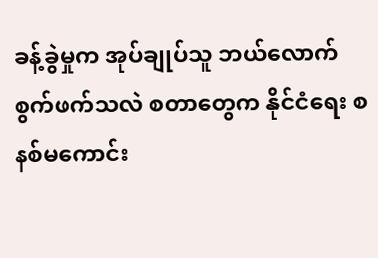ခန့်ခွဲမှုက အုပ်ချုပ်သူ ဘယ်လောက် စွက်ဖက်သလဲ စတာတွေက နိုင်ငံရေး စနစ်မကောင်း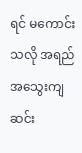ရင် မကောင်းသလို အရည်အသွေးကျဆင်း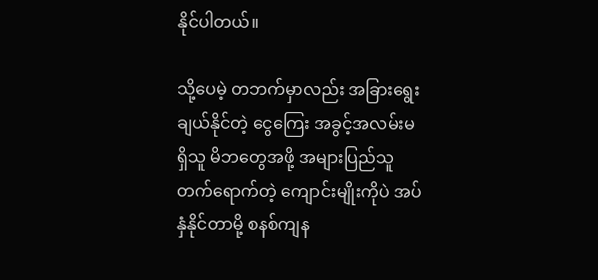နိုင်ပါတယ်။

သို့ပေမဲ့ တဘက်မှာလည်း အခြားရွေးချယ်နိုင်တဲ့ ငွေကြေး အခွင့်အလမ်းမရှိသူ မိဘတွေအဖို့ အများပြည်သူ တက်ရောက်တဲ့ ကျောင်းမျိုးကိုပဲ အပ်နှံနိုင်တာမို့ စနစ်ကျန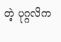တဲ့ ပုဂ္ဂလိက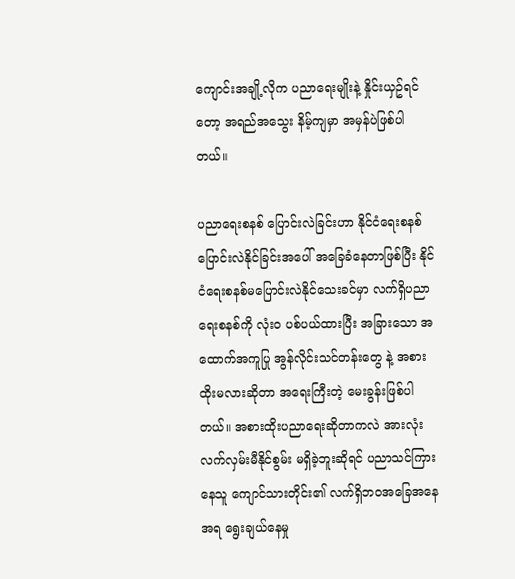ကျောင်းအချို့လိုက ပညာရေးမျိုးနဲ့ နှိုင်းယှဥ်ရင်တော့ အရည်အသွေး နိမ့်ကျမှာ အမှန်ပဲဖြစ်ပါတယ်။

ပညာရေးစနစ် ပြောင်းလဲခြင်းဟာ နိုင်ငံရေးစနစ် ပြောင်းလဲနိုင်ခြင်းအပေါ် အခြေခံနေတာဖြစ်ပြီး နိုင်ငံရေးစနစ်မပြောင်းလဲနိုင်သေးခင်မှာ လက်ရှိပညာရေးစနစ်ကို လုံးဝ ပစ်ပယ်ထားပြီး အခြားသော အထောက်အကူပြု အွန်လိုင်းသင်တန်းတွေ နဲ့ အစားထိုးမလားဆိုတာ အရေးကြီးတဲ့ မေးခွန်းဖြစ်ပါတယ်။ အစားထိုးပညာရေးဆိုတာကလဲ အားလုံး လက်လှမ်းမီနိုင်စွမ်း မရှိခဲ့ဘူးဆိုရင် ပညာသင်ကြားနေသူ ကျောင်သားတိုင်း၏ လက်ရှိဘ၀အခြေအနေအရ ရွေးချယ်နေမှု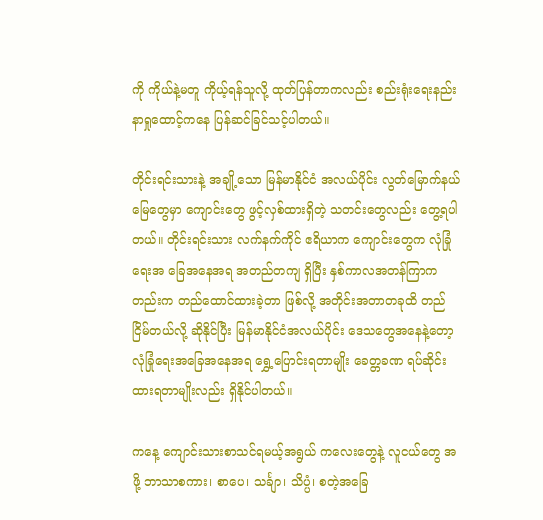ကို ကိုယ်နဲ့မတူ ကိုယ့်ရန်သူလို့ ထုတ်ပြန်တာကလည်း စည်းရုံးရေးနည်းနာရှုထောင့်ကနေ ပြန်ဆင်ခြင်သင့်ပါတယ်။

တိုင်းရင်းသားနဲ့ အချို့သော မြန်မာနိုင်ငံ အလယ်ပိုင်း လွတ်မြောက်နယ်မြေတွေမှာ ကျောင်းတွေ ဖွင့်လှစ်ထားရှိတဲ့ သတင်းတွေလည်း တွေ့ရပါတယ်။ တိုင်းရင်းသား လက်နက်ကိုင် ဧရိယာက ကျောင်းတွေက လုံခြုံရေးအ ခြေအနေအရ အတည်တကျ ရှိပြီး နှစ်ကာလအတန်ကြာကတည်းက တည်ထောင်ထားခဲ့တာ ဖြစ်လို့ အတိုင်းအတာတခုထိ တည်ငြိမ်တယ်လို့ ဆိုနိုင်ပြီး မြန်မာနိုင်ငံအလယ်ပိုင်း ဒေသတွေအနေနဲ့တော့ လုံခြုံရေးအခြေအနေအရ ရွှေ့ပြောင်းရတာမျိုး ခေတ္တခဏ ရပ်ဆိုင်းထားရတာမျိုးလည်း ရှိနိုင်ပါတယ်။

ကနေ့ ကျောင်းသားစာသင်ရမယ့်အရွယ် ကလေးတွေနဲ့ လူငယ်တွေ အဖို့ ဘာသာစကား၊ စာပေ၊ သင်္ချာ၊ သိပ္ပံ၊ စတဲ့အခြေ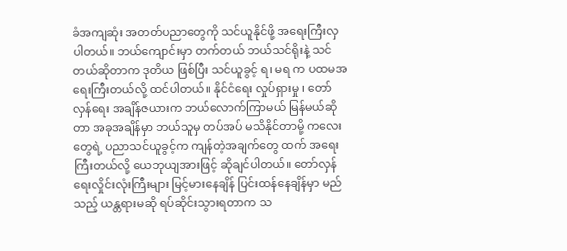ခံအကျဆုံး အတတ်ပညာတွေကို သင်ယူနိုင်ဖို့ အရေးကြီးလှပါတယ်။ ဘယ်ကျောင်းမှာ တက်တယ် ဘယ်သင်ရိုးနဲ့ သင်တယ်ဆိုတာက ဒုတိယ ဖြစ်ပြီး သင်ယူခွင့် ရ၊ မရ က ပထမအရေးကြီးတယ်လို့ ထင်ပါတယ်။ နိုင်ငံရေး လှုပ်ရှားမှု ၊ တော်လှန်ရေး အချိန်ဇယားက ဘယ်လောက်ကြာမယ် မြန်မယ်ဆိုတာ အခုအချိန်မှာ ဘယ်သူမှ တပ်အပ် မသိနိုင်တာမို့ ကလေးတွေရဲ့ ပညာသင်ယူခွင့်က ကျန်တဲ့အချက်တွေ ထက် အရေးကြီးတယ်လို့ ယေဘုယျအားဖြင့် ဆိုချင်ပါတယ်။ တော်လှန်ရေးလှိုင်းလုံးကြီးများ မြင့်မားနေချိန် ပြင်းထန်နေချိန်မှာ မည်သည့် ယန္တရားမဆို ရပ်ဆိုင်းသွားရတာက သ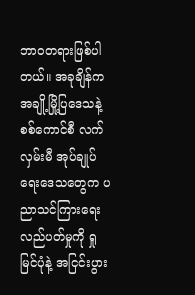ဘာ၀တရားဖြစ်ပါတယ်။ အခုချိန်က အချို့မြို့ပြဒေသနဲ့ စစ်ကောင်စီ လက်လှမ်းမီ အုပ်ချုပ်ရေးဒေသတွေက ပညာသင်ကြားရေးလည်ပတ်မှုကို ရှုမြင်ပုံနဲ့ အငြင်းပွား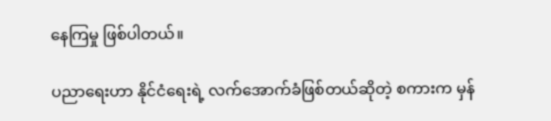နေကြမှု ဖြစ်ပါတယ်။

ပညာရေးဟာ နိုင်ငံရေးရဲ့ လက်အောက်ခံဖြစ်တယ်ဆိုတဲ့ စကားက မှန်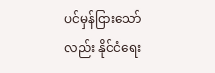ပင်မှန်ငြားသော်လည်း နိုင်ငံရေး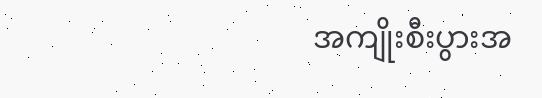အကျိုးစီးပွားအ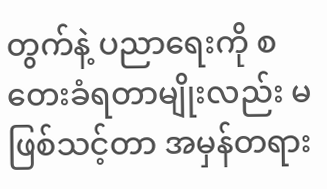တွက်နဲ့ ပညာရေးကို စတေးခံရတာမျိုးလည်း မဖြစ်သင့်တာ အမှန်တရား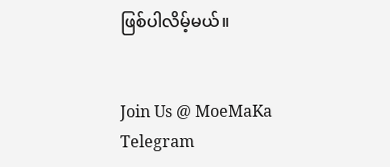ဖြစ်ပါလိမ့်မယ်။


Join Us @ MoeMaKa Telegram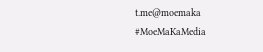t.me@moemaka
#MoeMaKaMedia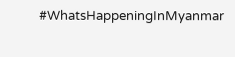#WhatsHappeningInMyanmar